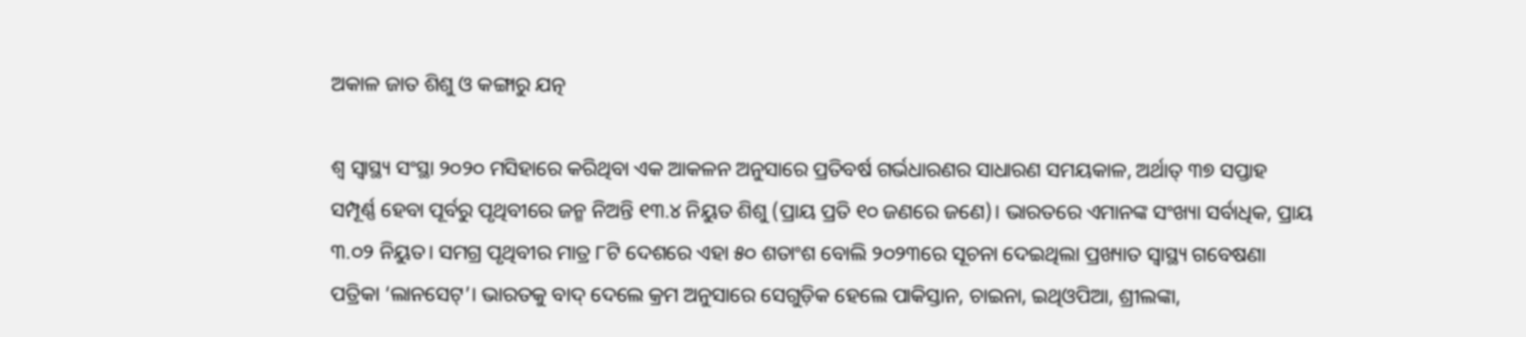ଅକାଳ ଜାତ ଶିଶୁ ଓ କଙ୍ଗାରୁ ଯତ୍ନ

ଶ୍ୱ ସ୍ବାସ୍ଥ୍ୟ ସଂସ୍ଥା ୨୦୨୦ ମସିହାରେ କରିଥିବା ଏକ ଆକଳନ ଅନୁସାରେ ପ୍ରତିବର୍ଷ ଗର୍ଭଧାରଣର ସାଧାରଣ ସମୟକାଳ, ଅର୍ଥାତ୍‌ ୩୭ ସପ୍ତାହ ସମ୍ପୂର୍ଣ୍ଣ ହେବା ପୂର୍ବରୁ ପୃଥିବୀରେ ଜନ୍ମ ନିଅନ୍ତି ୧୩.୪ ନିୟୁତ ଶିଶୁ (ପ୍ରାୟ ପ୍ରତି ୧୦ ଜଣରେ ଜଣେ)। ଭାରତରେ ଏମାନଙ୍କ ସଂଖ୍ୟା ସର୍ବାଧିକ, ପ୍ରାୟ ୩.୦୨ ନିୟୁତ। ସମଗ୍ର ପୃଥିବୀର ମାତ୍ର ୮ଟି ଦେଶରେ ଏହା ୫୦ ଶତାଂଶ ବୋଲି ୨୦୨୩ରେ ସୂଚନା ଦେଇଥିଲା ପ୍ରଖ୍ୟାତ ସ୍ବାସ୍ଥ୍ୟ ଗବେଷଣା ପତ୍ରିକା ‘ଲାନସେଟ୍‌’। ଭାରତକୁ ବାଦ୍‌ ଦେଲେ କ୍ରମ ଅନୁସାରେ ସେଗୁଡ଼ିକ ହେଲେ ପାକିସ୍ତାନ, ଚାଇନା, ଇଥିଓପିଆ, ଶ୍ରୀଲଙ୍କା,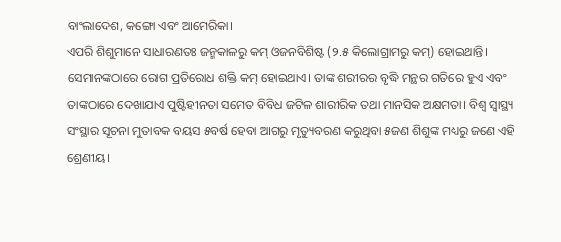ବାଂଲାଦେଶ, କଙ୍ଗୋ ଏବଂ ଆମେରିକା।
ଏପରି ଶିଶୁମାନେ ସାଧାରଣତଃ ଜନ୍ମକାଳରୁ କମ୍‌ ଓଜନବିଶିଷ୍ଟ (୨.୫ କିଲୋଗ୍ରାମରୁ କମ୍‌) ହୋଇଥାନ୍ତି। ସେମାନଙ୍କଠାରେ ରୋଗ ପ୍ରତିରୋଧ ଶକ୍ତି କମ୍‌ ହୋଇଥାଏ। ତାଙ୍କ ଶରୀରର ବୃଦ୍ଧି ମନ୍ଥର ଗତିରେ ହୁଏ ଏବଂ ତାଙ୍କଠାରେ ଦେଖାଯାଏ ପୁଷ୍ଟିହୀନତା ସମେତ ବିବିଧ ଜଟିଳ ଶାରୀରିକ ତଥା ମାନସିକ ଅକ୍ଷମତା। ବିଶ୍ୱ ସ୍ବାସ୍ଥ୍ୟ ସଂସ୍ଥାର ସୂଚନା ମୁତାବକ ବୟସ ୫ବର୍ଷ ହେବା ଆଗରୁ ମୃତ୍ୟୁବରଣ କରୁଥିବା ୫ଜଣ ଶିଶୁଙ୍କ ମଧ୍ୟରୁ ଜଣେ ଏହି ଶ୍ରେଣୀୟ।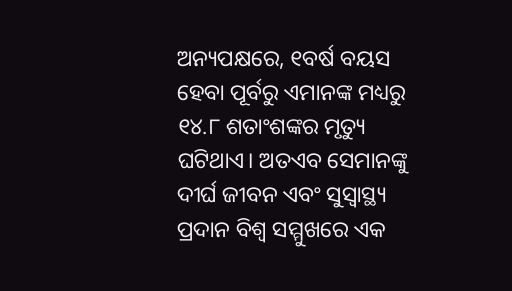ଅନ୍ୟପକ୍ଷରେ, ୧ବର୍ଷ ବୟସ ହେବା ପୂର୍ବରୁ ଏମାନଙ୍କ ମଧ୍ୟରୁ ୧୪.୮ ଶତାଂଶଙ୍କର ମୃତ୍ୟୁ ଘଟିଥାଏ। ଅତଏବ ସେମାନଙ୍କୁ ଦୀର୍ଘ ଜୀବନ ଏବଂ ସୁସ୍ବାସ୍ଥ୍ୟ ପ୍ରଦାନ ବିଶ୍ୱ ସମ୍ମୁଖରେ ଏକ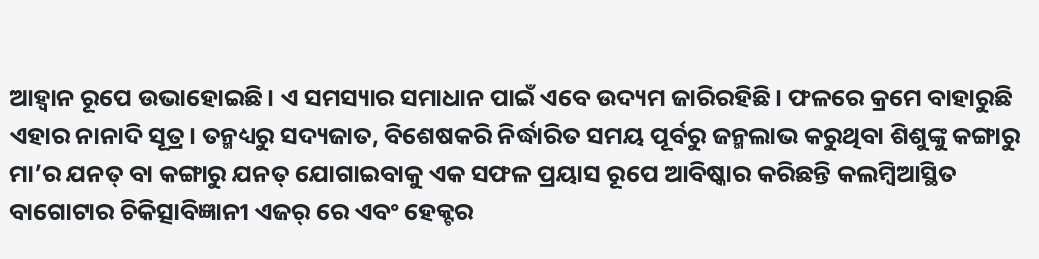ଆହ୍ବାନ ରୂପେ ଉଭାହୋଇଛି। ଏ ସମସ୍ୟାର ସମାଧାନ ପାଇଁ ଏବେ ଉଦ୍ୟମ ଜାରିରହିଛି। ଫଳରେ କ୍ରମେ ବାହାରୁଛି ଏହାର ନାନାଦି ସୂତ୍ର। ତନ୍ମଧ୍ୟରୁ ସଦ୍ୟଜାତ, ବିଶେଷକରି ନିର୍ଦ୍ଧାରିତ ସମୟ ପୂର୍ବରୁ ଜନ୍ମଲାଭ କରୁଥିବା ଶିଶୁଙ୍କୁ କଙ୍ଗାରୁ ମା’ର ଯନତ୍ ବା କଙ୍ଗାରୁ ଯନତ୍ ଯୋଗାଇବାକୁ ଏକ ସଫଳ ପ୍ରୟାସ ରୂପେ ଆବିଷ୍କାର କରିଛନ୍ତି କଲମ୍ବିଆସ୍ଥିତ ବାଗୋଟାର ଚିକିତ୍ସାବିଜ୍ଞାନୀ ଏଜର୍‌ ରେ ଏବଂ ହେକ୍ଟର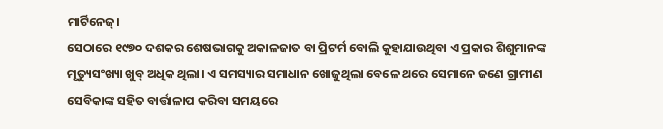ମାର୍ଟିନେଜ୍‌।
ସେଠାରେ ୧୯୭୦ ଦଶକର ଶେଷଭାଗକୁ ଅକାଳଜାତ ବା ପ୍ରିଟର୍ମ ବୋଲି କୁହାଯାଉଥିବା ଏ ପ୍ରକାର ଶିଶୁମାନଙ୍କ ମୃତ୍ୟୁସଂଖ୍ୟା ଖୁବ୍‌ ଅଧିକ ଥିଲା। ଏ ସମସ୍ୟାର ସମାଧାନ ଖୋଜୁଥିଲା ବେଳେ ଥରେ ସେମାନେ ଜଣେ ଗ୍ରାମୀଣ ସେବିକାଙ୍କ ସହିତ ବାର୍ତ୍ତାଳାପ କରିବା ସମୟରେ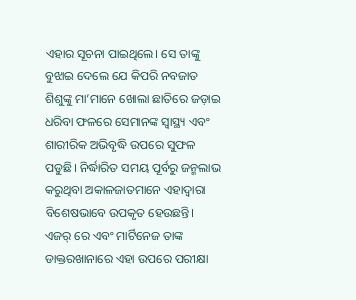ଏହାର ସୂଚନା ପାଇଥିଲେ। ସେ ତାଙ୍କୁ ବୁଝାଇ ଦେଲେ ଯେ କିପରି ନବଜାତ ଶିଶୁଙ୍କୁ ମା’ମାନେ ଖୋଲା ଛାତିରେ ଜଡ଼ାଇ ଧରିବା ଫଳରେ ସେମାନଙ୍କ ସ୍ବାସ୍ଥ୍ୟ ଏବଂ ଶାରୀରିକ ଅଭିବୃଦ୍ଧି ଉପରେ ସୁଫଳ ପଡୁଛି। ନିର୍ଦ୍ଧାରିତ ସମୟ ପୂର୍ବରୁ ଜନ୍ମଲାଭ କରୁଥିବା ଅକାଳଜାତମାନେ ଏହାଦ୍ୱାରା ବିଶେଷଭାବେ ଉପକୃତ ହେଉଛନ୍ତି।
ଏଜର୍‌ ରେ ଏବଂ ମାର୍ଟିନେଜ ତାଙ୍କ ଡାକ୍ତରଖାନାରେ ଏହା ଉପରେ ପରୀକ୍ଷା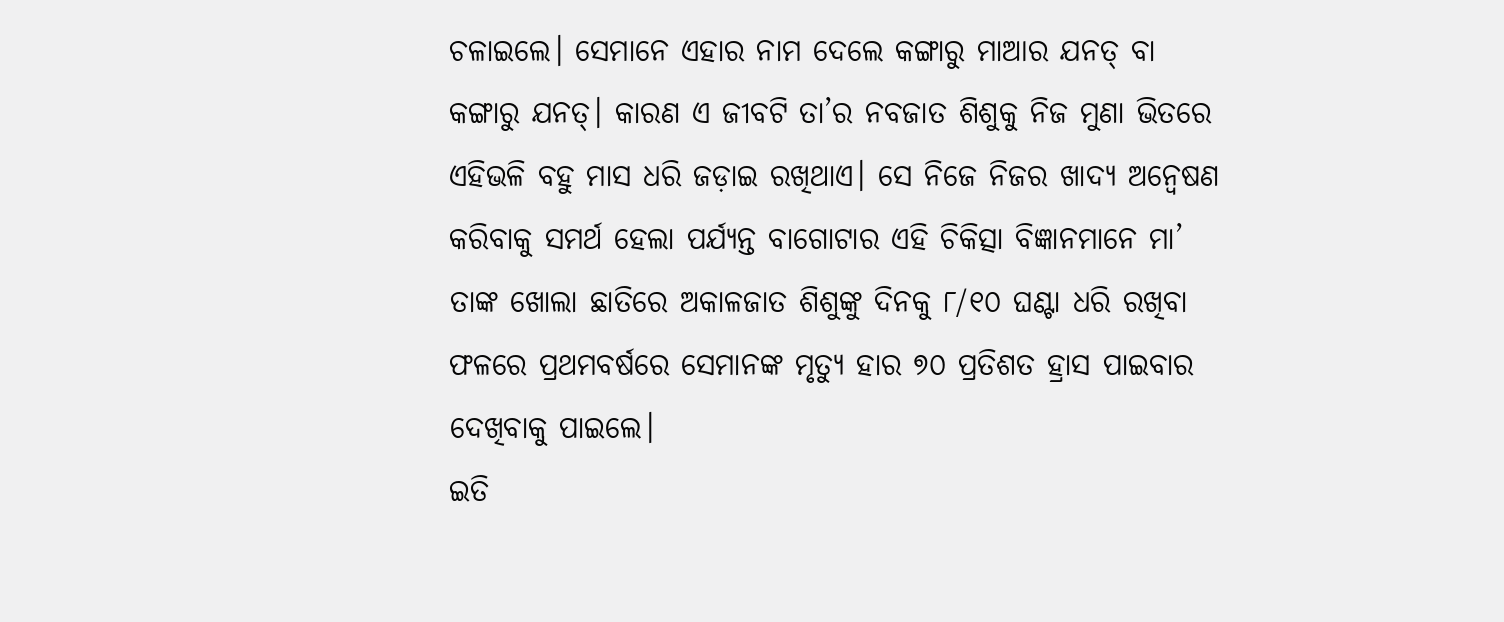ଚଳାଇଲେ। ସେମାନେ ଏହାର ନାମ ଦେଲେ କଙ୍ଗାରୁ ମାଆର ଯନତ୍ ବା କଙ୍ଗାରୁ ଯନତ୍। କାରଣ ଏ ଜୀବଟି ତା’ର ନବଜାତ ଶିଶୁକୁ ନିଜ ମୁଣା ଭିତରେ ଏହିଭଳି ବହୁ ମାସ ଧରି ଜଡ଼ାଇ ରଖିଥାଏ। ସେ ନିଜେ ନିଜର ଖାଦ୍ୟ ଅନ୍ବେଷଣ କରିବାକୁ ସମର୍ଥ ହେଲା ପର୍ଯ୍ୟନ୍ତ ବାଗୋଟାର ଏହି ଚିକିତ୍ସା ବିଜ୍ଞାନମାନେ ମା’ ତାଙ୍କ ଖୋଲା ଛାତିରେ ଅକାଳଜାତ ଶିଶୁଙ୍କୁ ଦିନକୁ ୮/୧୦ ଘଣ୍ଟା ଧରି ରଖିବା ଫଳରେ ପ୍ରଥମବର୍ଷରେ ସେମାନଙ୍କ ମୃତ୍ୟୁ ହାର ୭୦ ପ୍ରତିଶତ ହ୍ରାସ ପାଇବାର ଦେଖିବାକୁ ପାଇଲେ।
ଇତି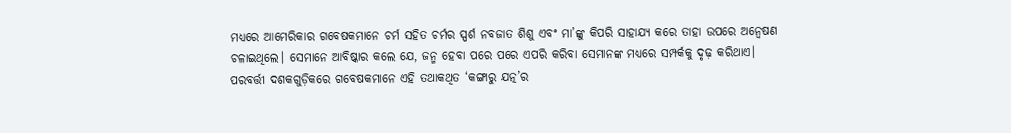ମଧ୍ୟରେ ଆମେରିକାର ଗବେଷକମାନେ ଚର୍ମ ସହିତ ଚର୍ମର ସ୍ପର୍ଶ ନବଜାତ ଶିଶୁ ଏବଂ ମା’ଙ୍କୁ କିପରି ସାହାଯ୍ୟ କରେ ତାହା ଉପରେ ଅନ୍ବେଷଣ ଚଳାଇଥିଲେ। ସେମାନେ ଆବିଷ୍କାର କଲେ ଯେ, ଜନ୍ମ ହେବା ପରେ ପରେ ଏପରି କରିବା ସେମାନଙ୍କ ମଧ୍ୟରେ ସମ୍ପର୍କକୁ ଦୃଢ଼ କରିଥାଏ। ପରବର୍ତ୍ତୀ ଦଶକଗୁଡ଼ିକରେ ଗବେଷକମାନେ ଏହି ତଥାକଥିତ ‘କଙ୍ଗାରୁ ଯତ୍ନ’ର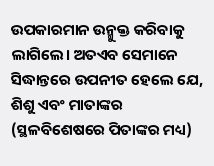ଉପକାରମାନ ଉନ୍ମୁକ୍ତ କରିବାକୁ ଲାଗିଲେ। ଅତଏବ ସେମାନେ ସିଦ୍ଧାନ୍ତରେ ଉପନୀତ ହେଲେ ଯେ, ଶିଶୁ ଏବଂ ମାତାଙ୍କର (ସ୍ଥଳବିଶେଷରେ ପିତାଙ୍କର ମଧ୍ୟ)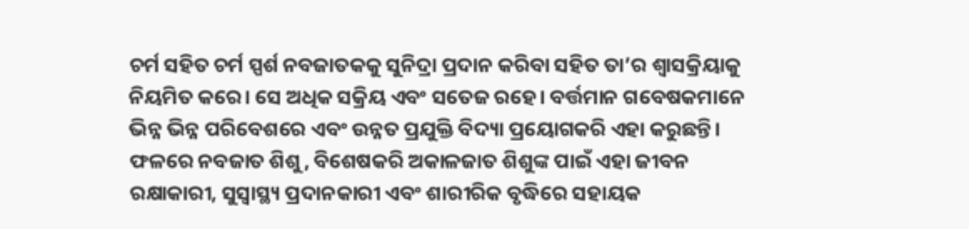ଚର୍ମ ସହିତ ଚର୍ମ ସ୍ପର୍ଶ ନବଜାତକକୁ ସୁନିଦ୍ରା ପ୍ରଦାନ କରିବା ସହିତ ତା’ର ଶ୍ୱାସକ୍ରିୟାକୁ ନିୟମିତ କରେ। ସେ ଅଧିକ ସକ୍ରିୟ ଏବଂ ସତେଜ ରହେ। ବର୍ତ୍ତମାନ ଗବେଷକମାନେ ଭିନ୍ନ ଭିନ୍ନ ପରିବେଶରେ ଏବଂ ଉନ୍ନତ ପ୍ରଯୁକ୍ତି ବିଦ୍ୟା ପ୍ରୟୋଗକରି ଏହା କରୁଛନ୍ତି। ଫଳରେ ନବଜାତ ଶିଶୁ, ବିଶେଷକରି ଅକାଳଜାତ ଶିଶୁଙ୍କ ପାଇଁ ଏହା ଜୀବନ ରକ୍ଷାକାରୀ, ସୁସ୍ବାସ୍ଥ୍ୟ ପ୍ରଦାନକାରୀ ଏବଂ ଶାରୀରିକ ବୃଦ୍ଧିରେ ସହାୟକ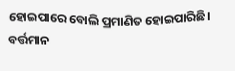ହୋଇପାରେ ବୋଲି ପ୍ରମାଣିତ ହୋଇପାରିଛି।
ବର୍ତ୍ତମାନ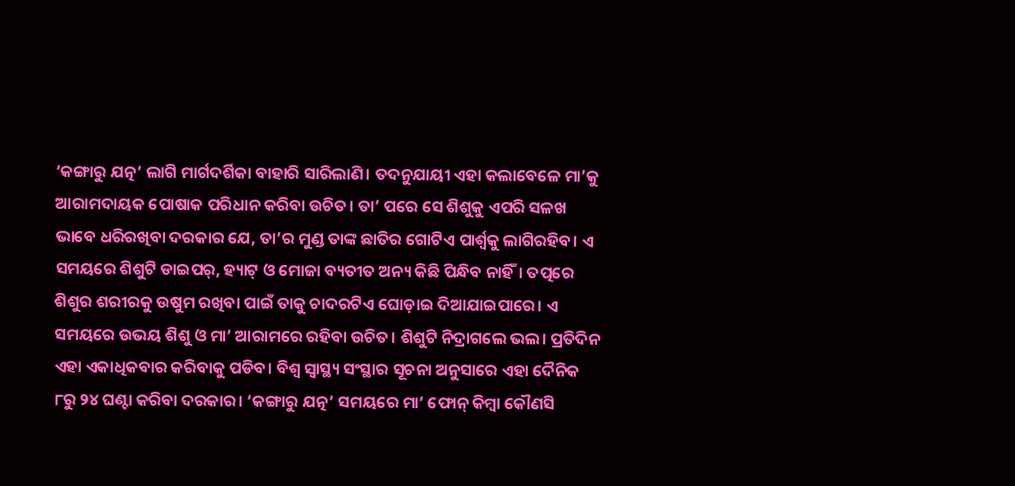‘କଙ୍ଗାରୁ ଯତ୍ନ’ ଲାଗି ମାର୍ଗଦର୍ଶିକା ବାହାରି ସାରିଲାଣି। ତଦନୁଯାୟୀ ଏହା କଲାବେଳେ ମା’କୁ ଆରାମଦାୟକ ପୋଷାକ ପରିଧାନ କରିବା ଉଚିତ। ତା’ ପରେ ସେ ଶିଶୁକୁ ଏପରି ସଳଖ ଭାବେ ଧରିରଖିବା ଦରକାର ଯେ, ତା’ର ମୁଣ୍ଡ ତାଙ୍କ ଛାତିର ଗୋଟିଏ ପାର୍ଶ୍ୱକୁ ଲାଗିରହିବ। ଏ ସମୟରେ ଶିଶୁଟି ଡାଇପର୍‌, ହ୍ୟାଟ୍‌ ଓ ମୋଜା ବ୍ୟତୀତ ଅନ୍ୟ କିଛି ପିନ୍ଧିବ ନାହିଁ। ତତ୍ପରେ ଶିଶୁର ଶରୀରକୁ ଉଷୁମ ରଖିବା ପାଇଁ ତାକୁ ଚାଦରଟିଏ ଘୋଡ଼ାଇ ଦିଆଯାଇପାରେ। ଏ ସମୟରେ ଉଭୟ ଶିଶୁ ଓ ମା’ ଆରାମରେ ରହିବା ଉଚିତ। ଶିଶୁଟି ନିଦ୍ରାଗଲେ ଭଲ। ପ୍ରତିଦିନ ଏହା ଏକାଧିକବାର କରିବାକୁ ପଡିବ। ବିଶ୍ୱ ସ୍ବାସ୍ଥ୍ୟ ସଂସ୍ଥାର ସୂଚନା ଅନୁସାରେ ଏହା ଦୈନିକ ୮ରୁ ୨୪ ଘଣ୍ଟା କରିବା ଦରକାର। ‘କଙ୍ଗାରୁ ଯତ୍ନ’ ସମୟରେ ମା’ ଫୋନ୍‌ କିମ୍ବା କୌଣସି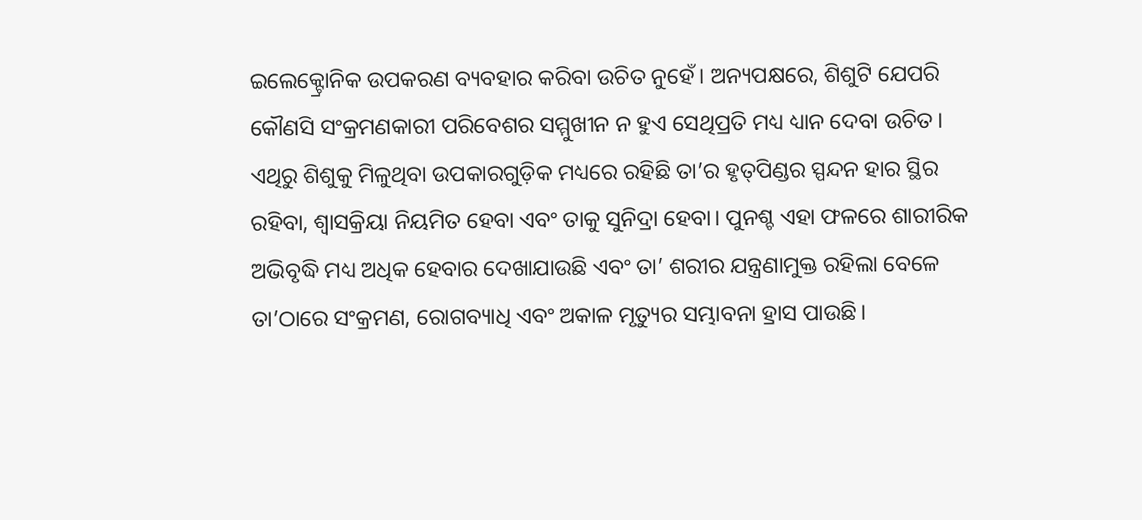ଇଲେକ୍ଟ୍ରୋନିକ ଉପକରଣ ବ୍ୟବହାର କରିବା ଉଚିତ ନୁହେଁ। ଅନ୍ୟପକ୍ଷରେ, ଶିଶୁଟି ଯେପରି କୌଣସି ସଂକ୍ରମଣକାରୀ ପରିବେଶର ସମ୍ମୁଖୀନ ନ ହୁଏ ସେଥିପ୍ରତି ମଧ୍ୟ ଧ୍ୟାନ ଦେବା ଉଚିତ।
ଏଥିରୁ ଶିଶୁକୁ ମିଳୁଥିବା ଉପକାରଗୁଡ଼ିକ ମଧ୍ୟରେ ରହିଛି ତା’ର ହୃତ୍‌ପିଣ୍ଡର ସ୍ପନ୍ଦନ ହାର ସ୍ଥିର ରହିବା, ଶ୍ୱାସକ୍ରିୟା ନିୟମିତ ହେବା ଏବଂ ତାକୁ ସୁନିଦ୍ରା ହେବା। ପୁନଶ୍ଚ ଏହା ଫଳରେ ଶାରୀରିକ ଅଭିବୃଦ୍ଧି ମଧ୍ୟ ଅଧିକ ହେବାର ଦେଖାଯାଉଛି ଏବଂ ତା’ ଶରୀର ଯନ୍ତ୍ରଣାମୁକ୍ତ ରହିଲା ବେଳେ ତା’ଠାରେ ସଂକ୍ରମଣ, ରୋଗବ୍ୟାଧି ଏବଂ ଅକାଳ ମୃତ୍ୟୁର ସମ୍ଭାବନା ହ୍ରାସ ପାଉଛି।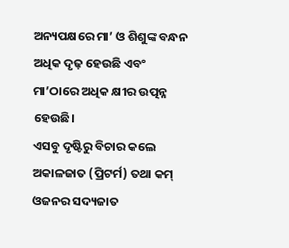ଅନ୍ୟପକ୍ଷରେ ମା’ ଓ ଶିଶୁଙ୍କ ବନ୍ଧନ ଅଧିକ ଦୃଢ଼ ହେଉଛି ଏବଂ ମା’ଠାରେ ଅଧିକ କ୍ଷୀର ଉତ୍ପନ୍ନ ହେଉଛି।
ଏସବୁ ଦୃଷ୍ଟିରୁ ବିଚାର କଲେ ଅକାଳଜାତ (ପ୍ରିଟର୍ମ) ତଥା କମ୍‌ ଓଜନର ସଦ୍ୟଜାତ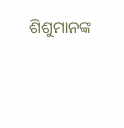ଶିଶୁମାନଙ୍କ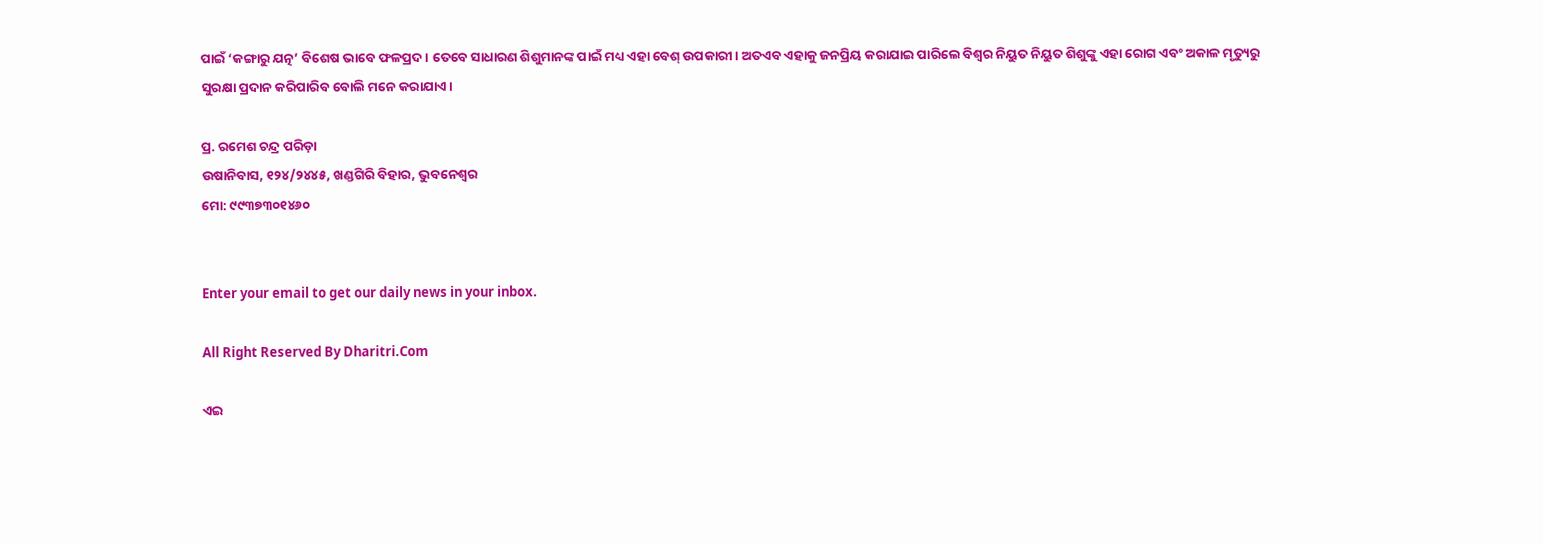ପାଇଁ ‘କଙ୍ଗାରୁ ଯତ୍ନ’ ବିଶେଷ ଭାବେ ଫଳପ୍ରଦ। ତେବେ ସାଧାରଣ ଶିଶୁମାନଙ୍କ ପାଇଁ ମଧ୍ୟ ଏହା ବେଶ୍‌ ଉପକାରୀ। ଅତଏବ ଏହାକୁ ଜନପ୍ରିୟ କରାଯାଇ ପାରିଲେ ବିଶ୍ୱର ନିୟୁତ ନିୟୁତ ଶିଶୁଙ୍କୁ ଏହା ରୋଗ ଏବଂ ଅକାଳ ମୃତ୍ୟୁରୁ ସୁରକ୍ଷା ପ୍ରଦାନ କରିପାରିବ ବୋଲି ମନେ କରାଯାଏ।

ପ୍ର. ରମେଶ ଚନ୍ଦ୍ର ପରିଡ଼ା
ଉଷାନିବାସ, ୧୨୪/୨୪୪୫, ଖଣ୍ଡଗିରି ବିହାର, ଭୁବନେଶ୍ୱର
ମୋ: ୯୯୩୭୩୦୧୪୬୦


Enter your email to get our daily news in your inbox.

All Right Reserved By Dharitri.Com

ଏଇ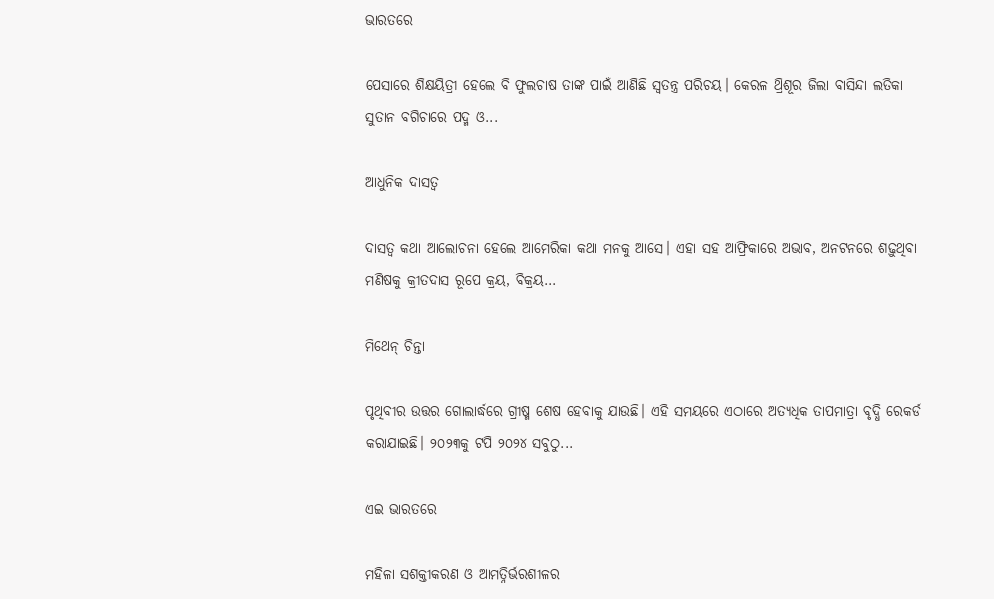ଭାରତରେ

ପେସାରେ ଶିକ୍ଷୟିତ୍ରୀ ହେଲେ ବି ଫୁଲଚାଷ ତାଙ୍କ ପାଇଁ ଆଣିଛି ସ୍ବତନ୍ତ୍ର ପରିଚୟ। କେରଳ ଥ୍ରିଶୂର ଜିଲା ବାସିନ୍ଦା ଲତିକା ସୁତାନ ବଗିଚାରେ ପଦ୍ମ ଓ...

ଆଧୁନିକ ଦାସତ୍ୱ

ଦାସତ୍ୱ କଥା ଆଲୋଚନା ହେଲେ ଆମେରିକା କଥା ମନକୁ ଆସେ। ଏହା ସହ ଆଫ୍ରିକାରେ ଅଭାବ, ଅନଟନରେ ଶଢ଼ୁଥିବା ମଣିଷକୁ କ୍ରୀତଦାସ ରୂପେ କ୍ରୟ, ବିକ୍ରୟ...

ମିଥେନ୍‌ ଚିନ୍ତା

ପୃଥିବୀର ଉତ୍ତର ଗୋଲାର୍ଦ୍ଧରେ ଗ୍ରୀଷ୍ମ ଶେଷ ହେବାକୁ ଯାଉଛି। ଏହି ସମୟରେ ଏଠାରେ ଅତ୍ୟଧିକ ତାପମାତ୍ରା ବୃଦ୍ଧି ରେକର୍ଡ କରାଯାଇଛି। ୨୦୨୩କୁ ଟପି ୨୦୨୪ ସବୁଠୁ...

ଏଇ ଭାରତରେ

ମହିଳା ସଶକ୍ତୀକରଣ ଓ ଆମତ୍ନିର୍ଭରଶୀଳର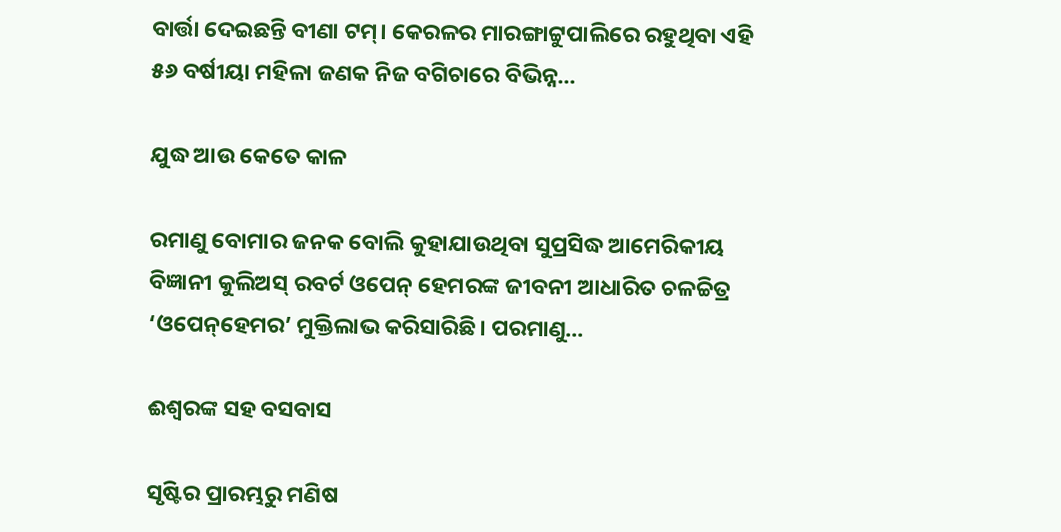ବାର୍ତ୍ତା ଦେଇଛନ୍ତି ବୀଣା ଟମ୍‌। କେରଳର ମାରଙ୍ଗାଟ୍ଟୁପାଲିରେ ରହୁଥିବା ଏହି ୫୬ ବର୍ଷୀୟା ମହିଳା ଜଣକ ନିଜ ବଗିଚାରେ ବିଭିନ୍ନ...

ଯୁଦ୍ଧ ଆଉ କେତେ କାଳ

ରମାଣୁ ବୋମାର ଜନକ ବୋଲି କୁହାଯାଉଥିବା ସୁପ୍ରସିଦ୍ଧ ଆମେରିକୀୟ ବିଜ୍ଞାନୀ କୁଲିଅସ୍‌ ରବର୍ଟ ଓପେନ୍‌ ହେମରଙ୍କ ଜୀବନୀ ଆଧାରିତ ଚଳଚ୍ଚିତ୍ର ‘ଓପେନ୍‌ହେମର’ ମୁକ୍ତିଲାଭ କରିସାରିଛି। ପରମାଣୁ...

ଈଶ୍ୱରଙ୍କ ସହ ବସବାସ

ସୃଷ୍ଟିର ପ୍ରାରମ୍ଭରୁ ମଣିଷ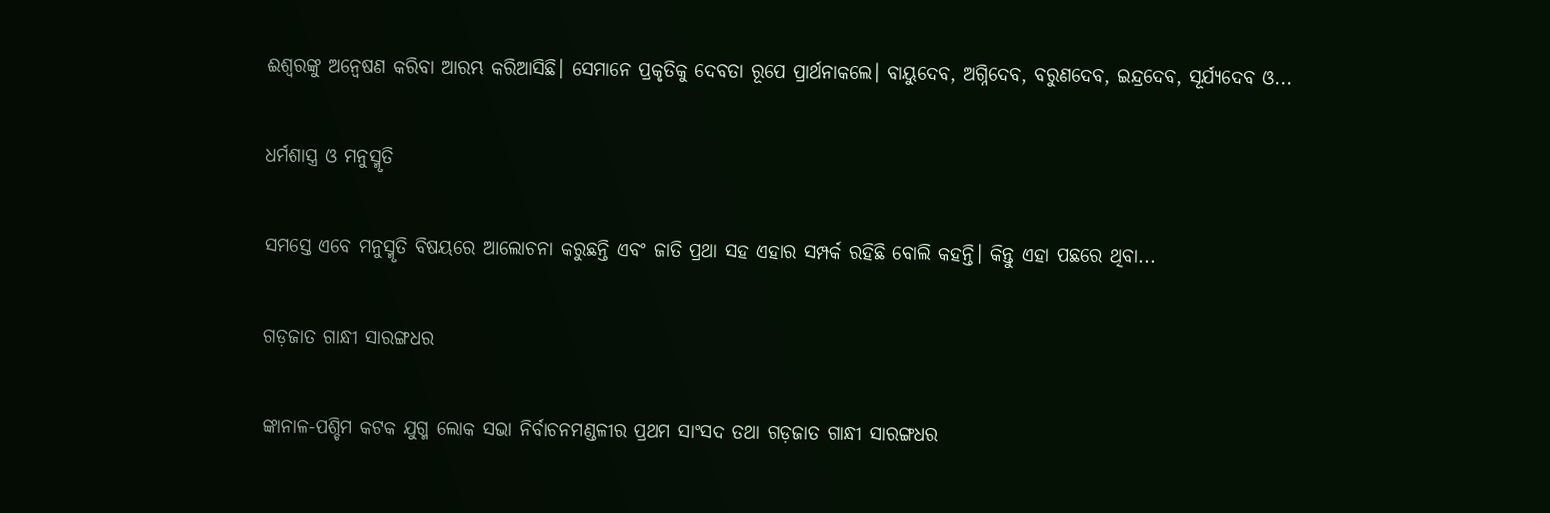ଈଶ୍ୱରଙ୍କୁ ଅନ୍ବେଷଣ କରିବା ଆରମ୍ଭ କରିଆସିଛି। ସେମାନେ ପ୍ରକୃତିକୁ ଦେବତା ରୂପେ ପ୍ରାର୍ଥନାକଲେ। ବାୟୁଦେବ, ଅଗ୍ନିଦେବ, ବରୁଣଦେବ, ଇନ୍ଦ୍ରଦେବ, ସୂର୍ଯ୍ୟଦେବ ଓ...

ଧର୍ମଶାସ୍ତ୍ର ଓ ମନୁସ୍ମୃତି

ସମସ୍ତେ ଏବେ ମନୁସ୍ମୃତି ବିଷୟରେ ଆଲୋଚନା କରୁଛନ୍ତି ଏବଂ ଜାତି ପ୍ରଥା ସହ ଏହାର ସମ୍ପର୍କ ରହିଛି ବୋଲି କହନ୍ତି। କିନ୍ତୁ ଏହା ପଛରେ ଥିବା...

ଗଡ଼ଜାତ ଗାନ୍ଧୀ ସାରଙ୍ଗଧର

ଙ୍କାନାଳ-ପଶ୍ଚିମ କଟକ ଯୁଗ୍ମ ଲୋକ ସଭା ନିର୍ବାଚନମଣ୍ଡଳୀର ପ୍ରଥମ ସାଂସଦ ତଥା ଗଡ଼ଜାତ ଗାନ୍ଧୀ ସାରଙ୍ଗଧର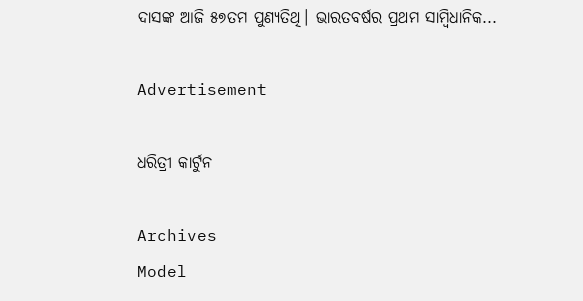ଦାସଙ୍କ ଆଜି ୫୭ତମ ପୁଣ୍ୟତିଥି। ଭାରତବର୍ଷର ପ୍ରଥମ ସାମ୍ବିଧାନିକ...

Advertisement

ଧରିତ୍ରୀ କାର୍ଟୁନ

Archives
Model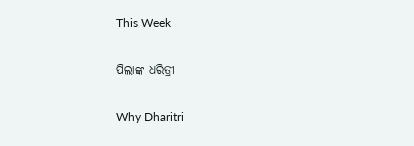This Week

ପିଲାଙ୍କ ଧରିତ୍ରୀ

Why Dharitri